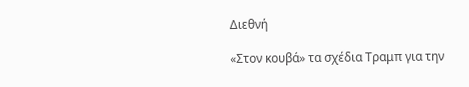Διεθνή

«Στον κουβά» τα σχέδια Τραμπ για την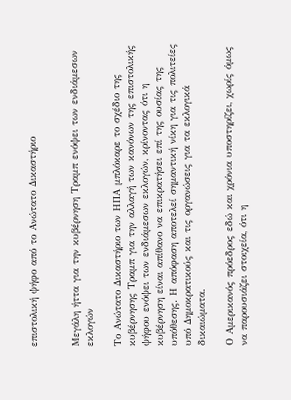επιστολική ψήφο από το Ανώτατο Δικαστήριο


Μεγάλη ήττα για την κυβέρνηση Τραμπ ενόψει των ενδιάμεσων εκλογών

Το Ανώτατο Δικαστήριο των ΗΠΑ μπλόκαρε το σχέδιο της κυβέρνησης Τραμπ για την αλλαγή των κανόνων της επιστολικής ψήφου ενόψει των ενδιάμεσων εκλογών, κρίνοντας ότι η κυβέρνηση είναι απίθανο να επικρατήσει επί της ουσίας της υπόθεσης. Η απόφαση αποτελεί σημαντική νίκη για τις πολιτείες υπό Δημοκρατικούς και τις οργανώσεις για τα εκλογικά δικαιώματα.

Ο Αμερικανός πρόεδρος εδώ και χρόνια υποστηρίζει, χωρίς όμως να παρουσιάζει στοιχεία, ότι η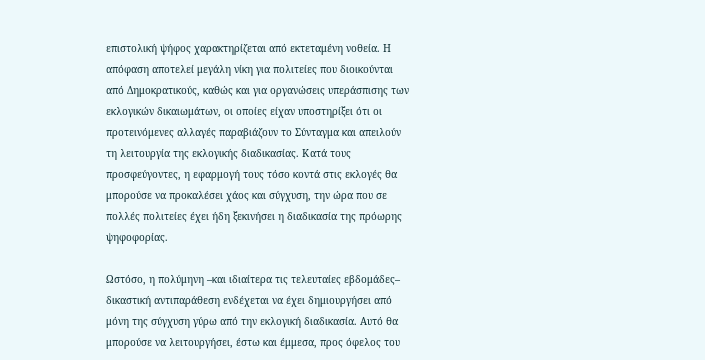επιστολική ψήφος χαρακτηρίζεται από εκτεταμένη νοθεία. Η απόφαση αποτελεί μεγάλη νίκη για πολιτείες που διοικούνται από Δημοκρατικούς, καθώς και για οργανώσεις υπεράσπισης των εκλογικών δικαιωμάτων, οι οποίες είχαν υποστηρίξει ότι οι προτεινόμενες αλλαγές παραβιάζουν το Σύνταγμα και απειλούν τη λειτουργία της εκλογικής διαδικασίας. Κατά τους προσφεύγοντες, η εφαρμογή τους τόσο κοντά στις εκλογές θα μπορούσε να προκαλέσει χάος και σύγχυση, την ώρα που σε πολλές πολιτείες έχει ήδη ξεκινήσει η διαδικασία της πρόωρης ψηφοφορίας.

Ωστόσο, η πολύμηνη –και ιδιαίτερα τις τελευταίες εβδομάδες– δικαστική αντιπαράθεση ενδέχεται να έχει δημιουργήσει από μόνη της σύγχυση γύρω από την εκλογική διαδικασία. Αυτό θα μπορούσε να λειτουργήσει, έστω και έμμεσα, προς όφελος του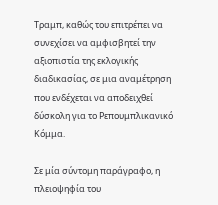Τραμπ, καθώς του επιτρέπει να συνεχίσει να αμφισβητεί την αξιοπιστία της εκλογικής διαδικασίας, σε μια αναμέτρηση που ενδέχεται να αποδειχθεί δύσκολη για το Ρεπουμπλικανικό Κόμμα.

Σε μία σύντομη παράγραφο, η πλειοψηφία του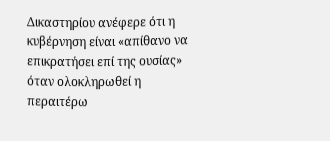Δικαστηρίου ανέφερε ότι η κυβέρνηση είναι «απίθανο να επικρατήσει επί της ουσίας» όταν ολοκληρωθεί η περαιτέρω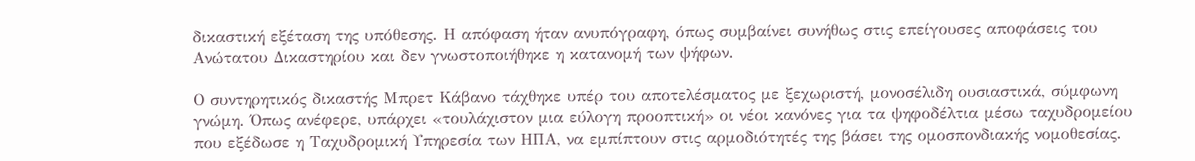δικαστική εξέταση της υπόθεσης. Η απόφαση ήταν ανυπόγραφη, όπως συμβαίνει συνήθως στις επείγουσες αποφάσεις του Ανώτατου Δικαστηρίου και δεν γνωστοποιήθηκε η κατανομή των ψήφων.

Ο συντηρητικός δικαστής Μπρετ Κάβανο τάχθηκε υπέρ του αποτελέσματος με ξεχωριστή, μονοσέλιδη ουσιαστικά, σύμφωνη γνώμη. Όπως ανέφερε, υπάρχει «τουλάχιστον μια εύλογη προοπτική» οι νέοι κανόνες για τα ψηφοδέλτια μέσω ταχυδρομείου που εξέδωσε η Ταχυδρομική Υπηρεσία των ΗΠΑ, να εμπίπτουν στις αρμοδιότητές της βάσει της ομοσπονδιακής νομοθεσίας.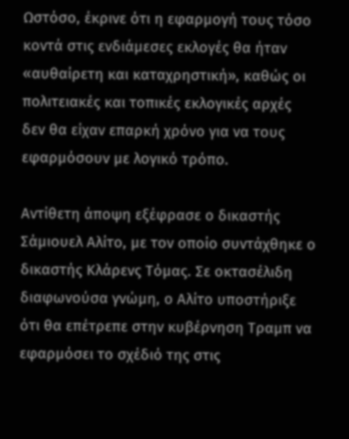Ωστόσο, έκρινε ότι η εφαρμογή τους τόσο κοντά στις ενδιάμεσες εκλογές θα ήταν «αυθαίρετη και καταχρηστική», καθώς οι πολιτειακές και τοπικές εκλογικές αρχές δεν θα είχαν επαρκή χρόνο για να τους εφαρμόσουν με λογικό τρόπο.

Αντίθετη άποψη εξέφρασε ο δικαστής Σάμιουελ Αλίτο, με τον οποίο συντάχθηκε ο δικαστής Κλάρενς Τόμας. Σε οκτασέλιδη διαφωνούσα γνώμη, ο Αλίτο υποστήριξε ότι θα επέτρεπε στην κυβέρνηση Τραμπ να εφαρμόσει το σχέδιό της στις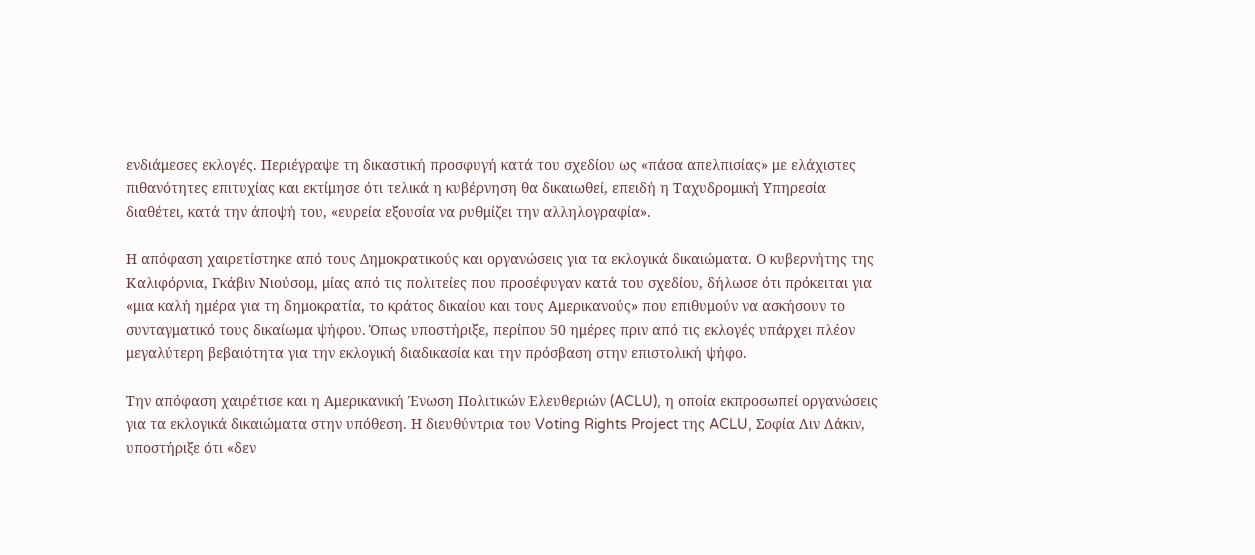ενδιάμεσες εκλογές. Περιέγραψε τη δικαστική προσφυγή κατά του σχεδίου ως «πάσα απελπισίας» με ελάχιστες πιθανότητες επιτυχίας και εκτίμησε ότι τελικά η κυβέρνηση θα δικαιωθεί, επειδή η Ταχυδρομική Υπηρεσία διαθέτει, κατά την άποψή του, «ευρεία εξουσία να ρυθμίζει την αλληλογραφία».

Η απόφαση χαιρετίστηκε από τους Δημοκρατικούς και οργανώσεις για τα εκλογικά δικαιώματα. Ο κυβερνήτης της Καλιφόρνια, Γκάβιν Νιούσομ, μίας από τις πολιτείες που προσέφυγαν κατά του σχεδίου, δήλωσε ότι πρόκειται για «μια καλή ημέρα για τη δημοκρατία, το κράτος δικαίου και τους Αμερικανούς» που επιθυμούν να ασκήσουν το συνταγματικό τους δικαίωμα ψήφου. Όπως υποστήριξε, περίπου 50 ημέρες πριν από τις εκλογές υπάρχει πλέον μεγαλύτερη βεβαιότητα για την εκλογική διαδικασία και την πρόσβαση στην επιστολική ψήφο.

Την απόφαση χαιρέτισε και η Αμερικανική Ένωση Πολιτικών Ελευθεριών (ACLU), η οποία εκπροσωπεί οργανώσεις για τα εκλογικά δικαιώματα στην υπόθεση. Η διευθύντρια του Voting Rights Project της ACLU, Σοφία Λιν Λάκιν, υποστήριξε ότι «δεν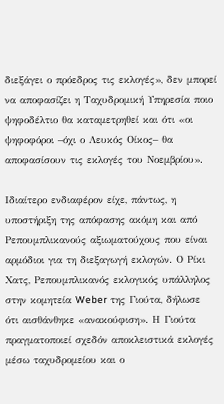διεξάγει ο πρόεδρος τις εκλογές», δεν μπορεί να αποφασίζει η Ταχυδρομική Υπηρεσία ποιο ψηφοδέλτιο θα καταμετρηθεί και ότι «οι ψηφοφόροι –όχι ο Λευκός Οίκος– θα αποφασίσουν τις εκλογές του Νοεμβρίου».

Ιδιαίτερο ενδιαφέρον είχε, πάντως, η υποστήριξη της απόφασης ακόμη και από Ρεπουμπλικανούς αξιωματούχους που είναι αρμόδιοι για τη διεξαγωγή εκλογών. Ο Ρίκι Χατς, Ρεπουμπλικανός εκλογικός υπάλληλος στην κομητεία Weber της Γιούτα, δήλωσε ότι αισθάνθηκε «ανακούφιση». Η Γιούτα πραγματοποιεί σχεδόν αποκλειστικά εκλογές μέσω ταχυδρομείου και ο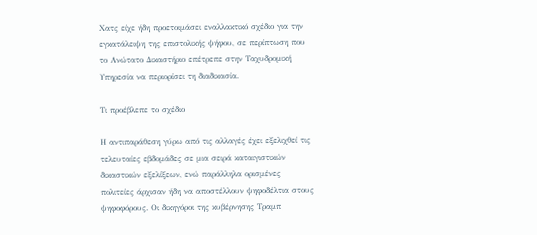Χατς είχε ήδη προετοιμάσει εναλλακτικό σχέδιο για την εγκατάλειψη της επιστολικής ψήφου, σε περίπτωση που το Ανώτατο Δικαστήριο επέτρεπε στην Ταχυδρομική Υπηρεσία να περιορίσει τη διαδικασία.

Τι προέβλεπε το σχέδιο

Η αντιπαράθεση γύρω από τις αλλαγές έχει εξελιχθεί τις τελευταίες εβδομάδες σε μια σειρά καταιγιστικών δικαστικών εξελίξεων, ενώ παράλληλα ορισμένες πολιτείες άρχισαν ήδη να αποστέλλουν ψηφοδέλτια στους ψηφοφόρους. Οι δικηγόροι της κυβέρνησης Τραμπ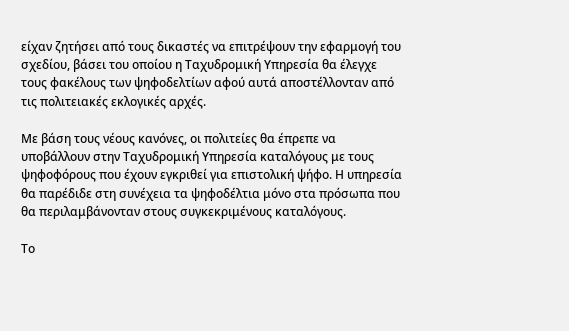είχαν ζητήσει από τους δικαστές να επιτρέψουν την εφαρμογή του σχεδίου, βάσει του οποίου η Ταχυδρομική Υπηρεσία θα έλεγχε τους φακέλους των ψηφοδελτίων αφού αυτά αποστέλλονταν από τις πολιτειακές εκλογικές αρχές.

Με βάση τους νέους κανόνες, οι πολιτείες θα έπρεπε να υποβάλλουν στην Ταχυδρομική Υπηρεσία καταλόγους με τους ψηφοφόρους που έχουν εγκριθεί για επιστολική ψήφο. Η υπηρεσία θα παρέδιδε στη συνέχεια τα ψηφοδέλτια μόνο στα πρόσωπα που θα περιλαμβάνονταν στους συγκεκριμένους καταλόγους.

Το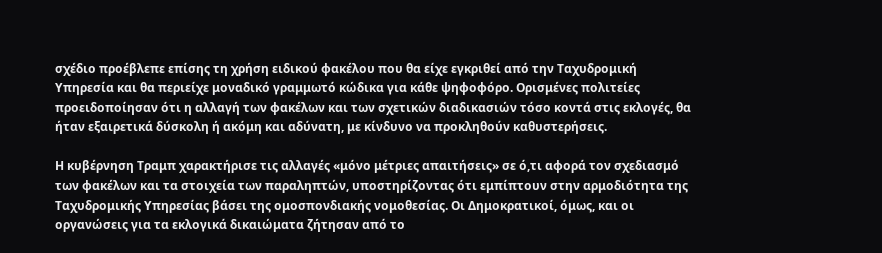σχέδιο προέβλεπε επίσης τη χρήση ειδικού φακέλου που θα είχε εγκριθεί από την Ταχυδρομική Υπηρεσία και θα περιείχε μοναδικό γραμμωτό κώδικα για κάθε ψηφοφόρο. Ορισμένες πολιτείες προειδοποίησαν ότι η αλλαγή των φακέλων και των σχετικών διαδικασιών τόσο κοντά στις εκλογές, θα ήταν εξαιρετικά δύσκολη ή ακόμη και αδύνατη, με κίνδυνο να προκληθούν καθυστερήσεις.

Η κυβέρνηση Τραμπ χαρακτήρισε τις αλλαγές «μόνο μέτριες απαιτήσεις» σε ό,τι αφορά τον σχεδιασμό των φακέλων και τα στοιχεία των παραληπτών, υποστηρίζοντας ότι εμπίπτουν στην αρμοδιότητα της Ταχυδρομικής Υπηρεσίας βάσει της ομοσπονδιακής νομοθεσίας. Οι Δημοκρατικοί, όμως, και οι οργανώσεις για τα εκλογικά δικαιώματα ζήτησαν από το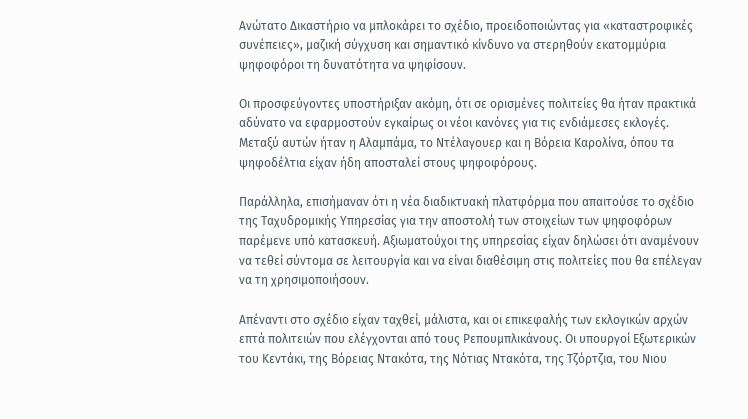Ανώτατο Δικαστήριο να μπλοκάρει το σχέδιο, προειδοποιώντας για «καταστροφικές συνέπειες», μαζική σύγχυση και σημαντικό κίνδυνο να στερηθούν εκατομμύρια ψηφοφόροι τη δυνατότητα να ψηφίσουν.

Οι προσφεύγοντες υποστήριξαν ακόμη, ότι σε ορισμένες πολιτείες θα ήταν πρακτικά αδύνατο να εφαρμοστούν εγκαίρως οι νέοι κανόνες για τις ενδιάμεσες εκλογές. Μεταξύ αυτών ήταν η Αλαμπάμα, το Ντέλαγουερ και η Βόρεια Καρολίνα, όπου τα ψηφοδέλτια είχαν ήδη αποσταλεί στους ψηφοφόρους.

Παράλληλα, επισήμαναν ότι η νέα διαδικτυακή πλατφόρμα που απαιτούσε το σχέδιο της Ταχυδρομικής Υπηρεσίας για την αποστολή των στοιχείων των ψηφοφόρων παρέμενε υπό κατασκευή. Αξιωματούχοι της υπηρεσίας είχαν δηλώσει ότι αναμένουν να τεθεί σύντομα σε λειτουργία και να είναι διαθέσιμη στις πολιτείες που θα επέλεγαν να τη χρησιμοποιήσουν.

Απέναντι στο σχέδιο είχαν ταχθεί, μάλιστα, και οι επικεφαλής των εκλογικών αρχών επτά πολιτειών που ελέγχονται από τους Ρεπουμπλικάνους. Οι υπουργοί Εξωτερικών του Κεντάκι, της Βόρειας Ντακότα, της Νότιας Ντακότα, της Τζόρτζια, του Νιου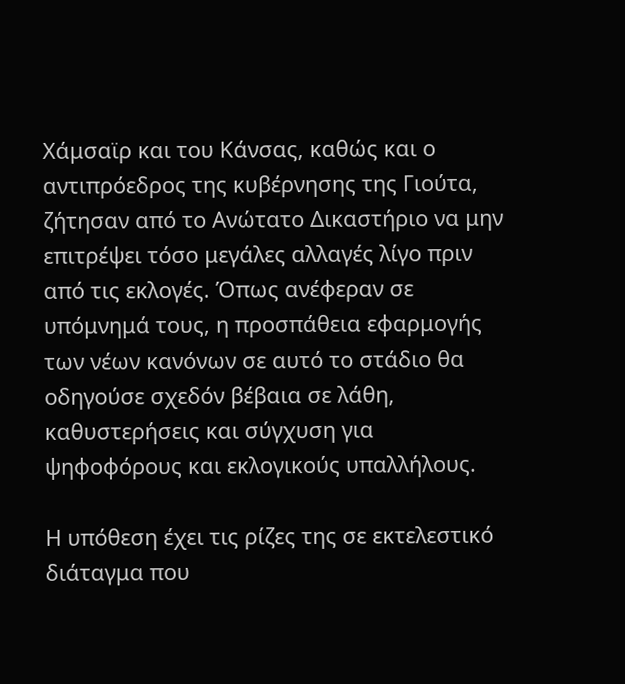Χάμσαϊρ και του Κάνσας, καθώς και ο αντιπρόεδρος της κυβέρνησης της Γιούτα, ζήτησαν από το Ανώτατο Δικαστήριο να μην επιτρέψει τόσο μεγάλες αλλαγές λίγο πριν από τις εκλογές. Όπως ανέφεραν σε υπόμνημά τους, η προσπάθεια εφαρμογής των νέων κανόνων σε αυτό το στάδιο θα οδηγούσε σχεδόν βέβαια σε λάθη, καθυστερήσεις και σύγχυση για ψηφοφόρους και εκλογικούς υπαλλήλους.

Η υπόθεση έχει τις ρίζες της σε εκτελεστικό διάταγμα που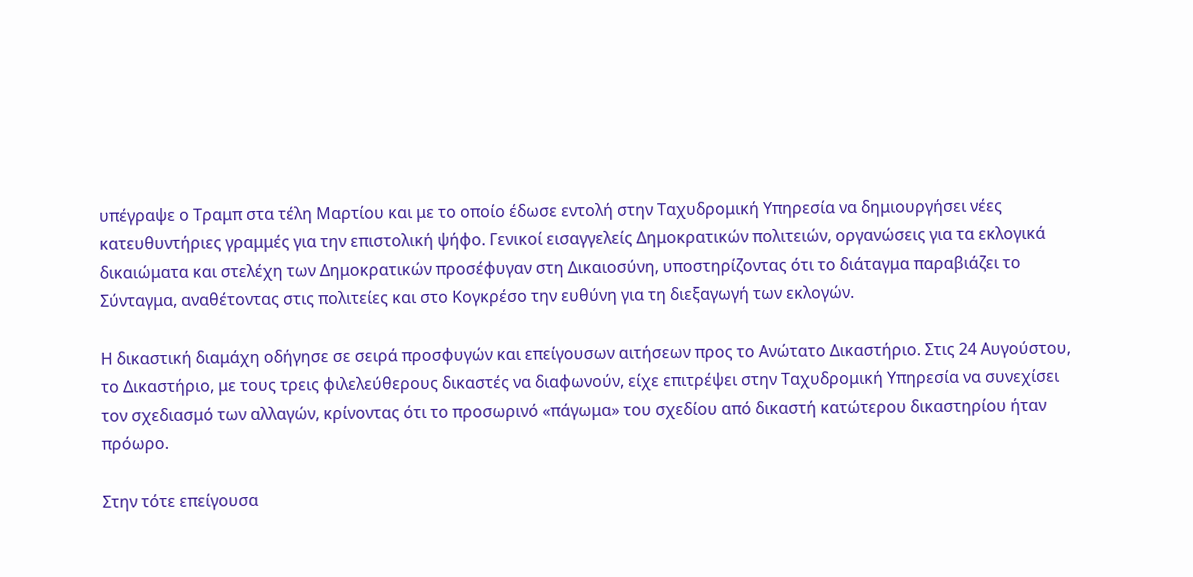υπέγραψε ο Τραμπ στα τέλη Μαρτίου και με το οποίο έδωσε εντολή στην Ταχυδρομική Υπηρεσία να δημιουργήσει νέες κατευθυντήριες γραμμές για την επιστολική ψήφο. Γενικοί εισαγγελείς Δημοκρατικών πολιτειών, οργανώσεις για τα εκλογικά δικαιώματα και στελέχη των Δημοκρατικών προσέφυγαν στη Δικαιοσύνη, υποστηρίζοντας ότι το διάταγμα παραβιάζει το Σύνταγμα, αναθέτοντας στις πολιτείες και στο Κογκρέσο την ευθύνη για τη διεξαγωγή των εκλογών.

Η δικαστική διαμάχη οδήγησε σε σειρά προσφυγών και επείγουσων αιτήσεων προς το Ανώτατο Δικαστήριο. Στις 24 Αυγούστου, το Δικαστήριο, με τους τρεις φιλελεύθερους δικαστές να διαφωνούν, είχε επιτρέψει στην Ταχυδρομική Υπηρεσία να συνεχίσει τον σχεδιασμό των αλλαγών, κρίνοντας ότι το προσωρινό «πάγωμα» του σχεδίου από δικαστή κατώτερου δικαστηρίου ήταν πρόωρο.

Στην τότε επείγουσα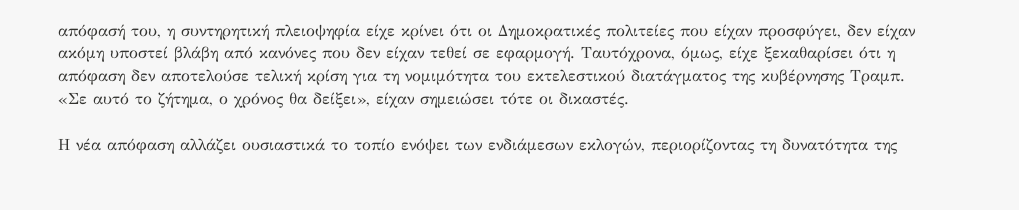απόφασή του, η συντηρητική πλειοψηφία είχε κρίνει ότι οι Δημοκρατικές πολιτείες που είχαν προσφύγει, δεν είχαν ακόμη υποστεί βλάβη από κανόνες που δεν είχαν τεθεί σε εφαρμογή. Ταυτόχρονα, όμως, είχε ξεκαθαρίσει ότι η απόφαση δεν αποτελούσε τελική κρίση για τη νομιμότητα του εκτελεστικού διατάγματος της κυβέρνησης Τραμπ. «Σε αυτό το ζήτημα, ο χρόνος θα δείξει», είχαν σημειώσει τότε οι δικαστές.

Η νέα απόφαση αλλάζει ουσιαστικά το τοπίο ενόψει των ενδιάμεσων εκλογών, περιορίζοντας τη δυνατότητα της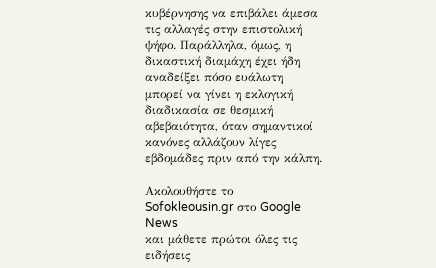κυβέρνησης να επιβάλει άμεσα τις αλλαγές στην επιστολική ψήφο. Παράλληλα, όμως, η δικαστική διαμάχη έχει ήδη αναδείξει πόσο ευάλωτη μπορεί να γίνει η εκλογική διαδικασία σε θεσμική αβεβαιότητα, όταν σημαντικοί κανόνες αλλάζουν λίγες εβδομάδες πριν από την κάλπη.

Ακολουθήστε το Sofokleousin.gr στο Google News
και μάθετε πρώτοι όλες τις ειδήσεις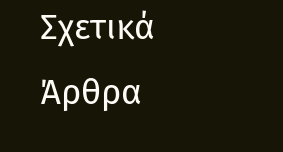Σχετικά Άρθρα